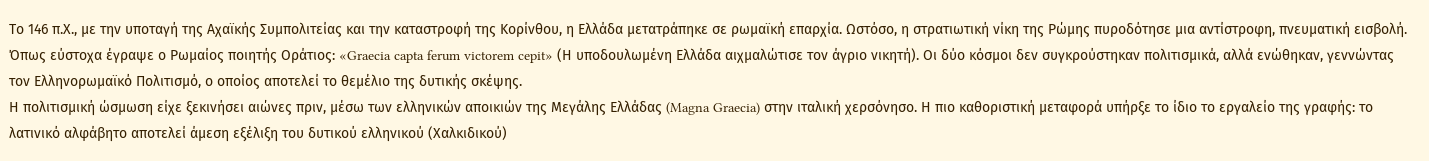Το 146 π.Χ., με την υποταγή της Αχαϊκής Συμπολιτείας και την καταστροφή της Κορίνθου, η Ελλάδα μετατράπηκε σε ρωμαϊκή επαρχία. Ωστόσο, η στρατιωτική νίκη της Ρώμης πυροδότησε μια αντίστροφη, πνευματική εισβολή. Όπως εύστοχα έγραψε ο Ρωμαίος ποιητής Οράτιος: «Graecia capta ferum victorem cepit» (Η υποδουλωμένη Ελλάδα αιχμαλώτισε τον άγριο νικητή). Οι δύο κόσμοι δεν συγκρούστηκαν πολιτισμικά, αλλά ενώθηκαν, γεννώντας τον Ελληνορωμαϊκό Πολιτισμό, ο οποίος αποτελεί το θεμέλιο της δυτικής σκέψης.
Η πολιτισμική ώσμωση είχε ξεκινήσει αιώνες πριν, μέσω των ελληνικών αποικιών της Μεγάλης Ελλάδας (Magna Graecia) στην ιταλική χερσόνησο. Η πιο καθοριστική μεταφορά υπήρξε το ίδιο το εργαλείο της γραφής: το λατινικό αλφάβητο αποτελεί άμεση εξέλιξη του δυτικού ελληνικού (Χαλκιδικού)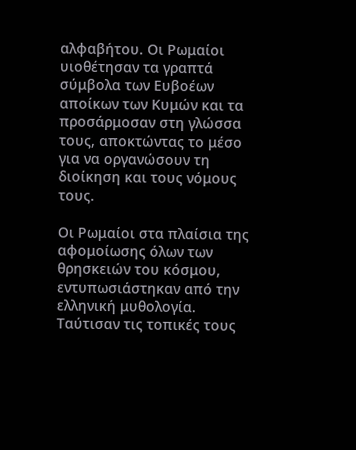αλφαβήτου. Οι Ρωμαίοι υιοθέτησαν τα γραπτά σύμβολα των Ευβοέων αποίκων των Κυμών και τα προσάρμοσαν στη γλώσσα τους, αποκτώντας το μέσο για να οργανώσουν τη διοίκηση και τους νόμους τους.

Οι Ρωμαίοι στα πλαίσια της αφομοίωσης όλων των θρησκειών του κόσμου, εντυπωσιάστηκαν από την ελληνική μυθολογία. Ταύτισαν τις τοπικές τους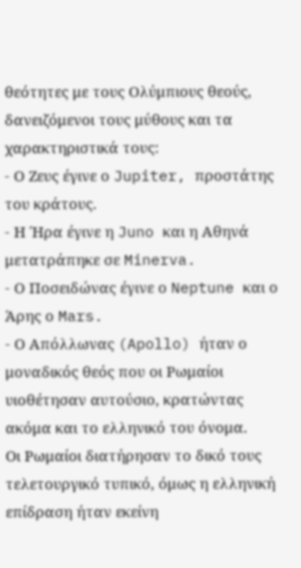θεότητες με τους Ολύμπιους θεούς, δανειζόμενοι τους μύθους και τα χαρακτηριστικά τους:
- Ο Ζευς έγινε ο Jupiter, προστάτης του κράτους.
- Η Ήρα έγινε η Juno και η Αθηνά μετατράπηκε σε Minerva.
- Ο Ποσειδώνας έγινε ο Neptune και ο Άρης ο Mars.
- Ο Απόλλωνας (Apollo) ήταν ο μοναδικός θεός που οι Ρωμαίοι υιοθέτησαν αυτούσιο, κρατώντας ακόμα και το ελληνικό του όνομα.
Οι Ρωμαίοι διατήρησαν το δικό τους τελετουργικό τυπικό, όμως η ελληνική επίδραση ήταν εκείνη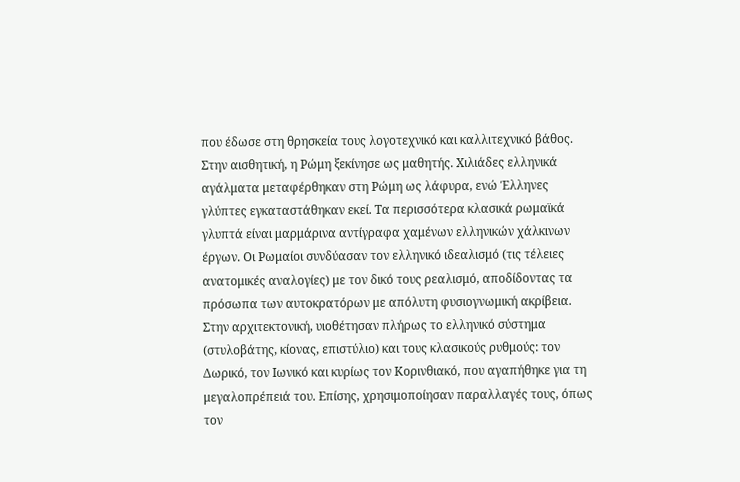που έδωσε στη θρησκεία τους λογοτεχνικό και καλλιτεχνικό βάθος.
Στην αισθητική, η Ρώμη ξεκίνησε ως μαθητής. Χιλιάδες ελληνικά αγάλματα μεταφέρθηκαν στη Ρώμη ως λάφυρα, ενώ Έλληνες γλύπτες εγκαταστάθηκαν εκεί. Τα περισσότερα κλασικά ρωμαϊκά γλυπτά είναι μαρμάρινα αντίγραφα χαμένων ελληνικών χάλκινων έργων. Οι Ρωμαίοι συνδύασαν τον ελληνικό ιδεαλισμό (τις τέλειες ανατομικές αναλογίες) με τον δικό τους ρεαλισμό, αποδίδοντας τα πρόσωπα των αυτοκρατόρων με απόλυτη φυσιογνωμική ακρίβεια.
Στην αρχιτεκτονική, υιοθέτησαν πλήρως το ελληνικό σύστημα (στυλοβάτης, κίονας, επιστύλιο) και τους κλασικούς ρυθμούς: τον Δωρικό, τον Ιωνικό και κυρίως τον Κορινθιακό, που αγαπήθηκε για τη μεγαλοπρέπειά του. Επίσης, χρησιμοποίησαν παραλλαγές τους, όπως τον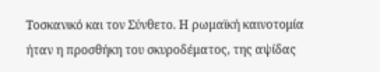Τοσκανικό και τον Σύνθετο. Η ρωμαϊκή καινοτομία ήταν η προσθήκη του σκυροδέματος, της αψίδας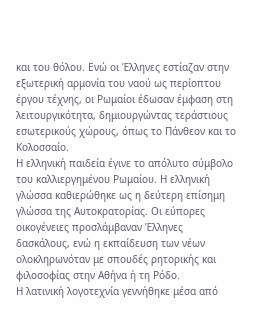και του θόλου. Ενώ οι Έλληνες εστίαζαν στην εξωτερική αρμονία του ναού ως περίοπτου έργου τέχνης, οι Ρωμαίοι έδωσαν έμφαση στη λειτουργικότητα, δημιουργώντας τεράστιους εσωτερικούς χώρους, όπως το Πάνθεον και το Κολοσσαίο.
Η ελληνική παιδεία έγινε το απόλυτο σύμβολο του καλλιεργημένου Ρωμαίου. Η ελληνική γλώσσα καθιερώθηκε ως η δεύτερη επίσημη γλώσσα της Αυτοκρατορίας. Οι εύπορες οικογένειες προσλάμβαναν Έλληνες δασκάλους, ενώ η εκπαίδευση των νέων ολοκληρωνόταν με σπουδές ρητορικής και φιλοσοφίας στην Αθήνα ή τη Ρόδο.
Η λατινική λογοτεχνία γεννήθηκε μέσα από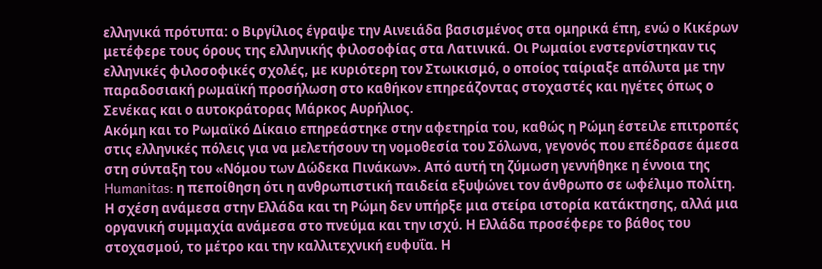ελληνικά πρότυπα: ο Βιργίλιος έγραψε την Αινειάδα βασισμένος στα ομηρικά έπη, ενώ ο Κικέρων μετέφερε τους όρους της ελληνικής φιλοσοφίας στα Λατινικά. Οι Ρωμαίοι ενστερνίστηκαν τις ελληνικές φιλοσοφικές σχολές, με κυριότερη τον Στωικισμό, ο οποίος ταίριαξε απόλυτα με την παραδοσιακή ρωμαϊκή προσήλωση στο καθήκον επηρεάζοντας στοχαστές και ηγέτες όπως ο Σενέκας και ο αυτοκράτορας Μάρκος Αυρήλιος.
Ακόμη και το Ρωμαϊκό Δίκαιο επηρεάστηκε στην αφετηρία του, καθώς η Ρώμη έστειλε επιτροπές στις ελληνικές πόλεις για να μελετήσουν τη νομοθεσία του Σόλωνα, γεγονός που επέδρασε άμεσα στη σύνταξη του «Νόμου των Δώδεκα Πινάκων». Από αυτή τη ζύμωση γεννήθηκε η έννοια της Humanitas: η πεποίθηση ότι η ανθρωπιστική παιδεία εξυψώνει τον άνθρωπο σε ωφέλιμο πολίτη.
Η σχέση ανάμεσα στην Ελλάδα και τη Ρώμη δεν υπήρξε μια στείρα ιστορία κατάκτησης, αλλά μια οργανική συμμαχία ανάμεσα στο πνεύμα και την ισχύ. Η Ελλάδα προσέφερε το βάθος του στοχασμού, το μέτρο και την καλλιτεχνική ευφυΐα. Η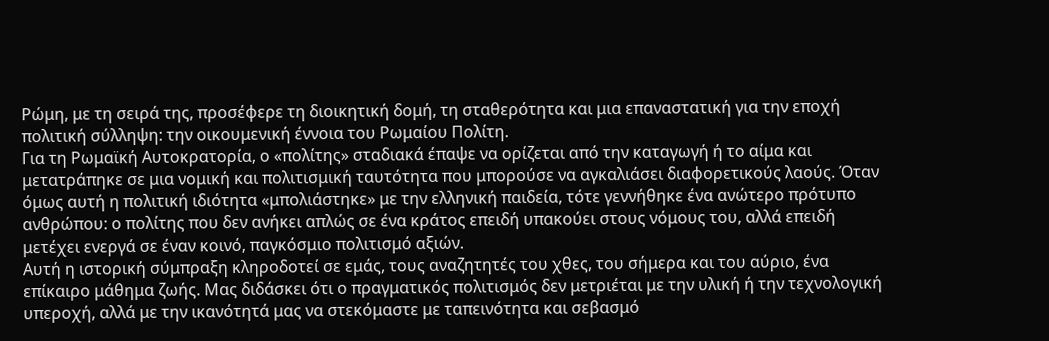Ρώμη, με τη σειρά της, προσέφερε τη διοικητική δομή, τη σταθερότητα και μια επαναστατική για την εποχή πολιτική σύλληψη: την οικουμενική έννοια του Ρωμαίου Πολίτη.
Για τη Ρωμαϊκή Αυτοκρατορία, ο «πολίτης» σταδιακά έπαψε να ορίζεται από την καταγωγή ή το αίμα και μετατράπηκε σε μια νομική και πολιτισμική ταυτότητα που μπορούσε να αγκαλιάσει διαφορετικούς λαούς. Όταν όμως αυτή η πολιτική ιδιότητα «μπολιάστηκε» με την ελληνική παιδεία, τότε γεννήθηκε ένα ανώτερο πρότυπο ανθρώπου: ο πολίτης που δεν ανήκει απλώς σε ένα κράτος επειδή υπακούει στους νόμους του, αλλά επειδή μετέχει ενεργά σε έναν κοινό, παγκόσμιο πολιτισμό αξιών.
Αυτή η ιστορική σύμπραξη κληροδοτεί σε εμάς, τους αναζητητές του χθες, του σήμερα και του αύριο, ένα επίκαιρο μάθημα ζωής. Μας διδάσκει ότι ο πραγματικός πολιτισμός δεν μετριέται με την υλική ή την τεχνολογική υπεροχή, αλλά με την ικανότητά μας να στεκόμαστε με ταπεινότητα και σεβασμό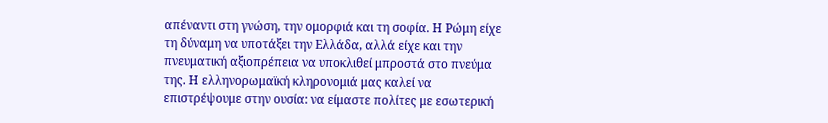απέναντι στη γνώση, την ομορφιά και τη σοφία. Η Ρώμη είχε τη δύναμη να υποτάξει την Ελλάδα, αλλά είχε και την πνευματική αξιοπρέπεια να υποκλιθεί μπροστά στο πνεύμα της. Η ελληνορωμαϊκή κληρονομιά μας καλεί να επιστρέψουμε στην ουσία: να είμαστε πολίτες με εσωτερική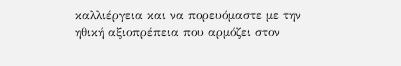καλλιέργεια και να πορευόμαστε με την ηθική αξιοπρέπεια που αρμόζει στον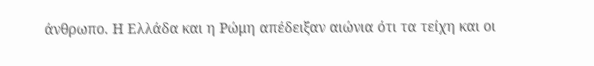άνθρωπο. Η Ελλάδα και η Ρώμη απέδειξαν αιώνια ότι τα τείχη και οι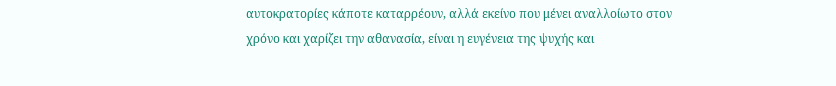αυτοκρατορίες κάποτε καταρρέουν, αλλά εκείνο που μένει αναλλοίωτο στον χρόνο και χαρίζει την αθανασία, είναι η ευγένεια της ψυχής και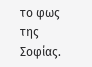το φως της Σοφίας.